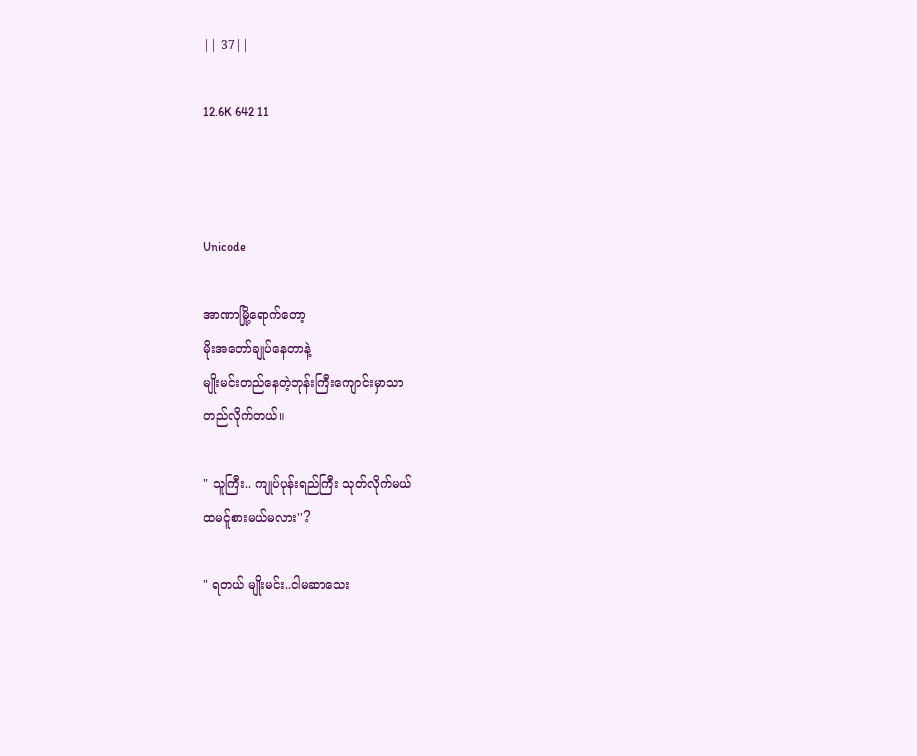|| 37||

12.6K 642 11



Unicode

အာဏာမြို့ရောက်တော့
မိုးအတော်ချုပ်နေတာနဲ့
မျိုးမင်းတည်နေတဲ့ဘုန်းကြီးကျောင်းမှာသာ
တည်လိုက်တယ်။

" သူကြီး.. ကျုပ်ပုန်းရည်ကြီး သုတ်လိုက်မယ်
ထမင်ူစားမယ်မလား''?

" ရတယ် မျိုးမင်း..ငါမဆာသေး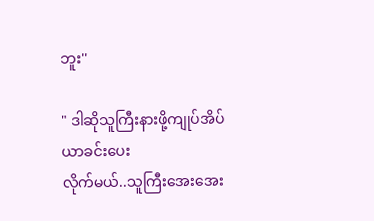ဘူး''

" ဒါဆိုသူကြီးနားဖို့ကျုပ်အိပ်ယာခင်းပေး
လိုက်မယ်..သူကြီးအေးအေး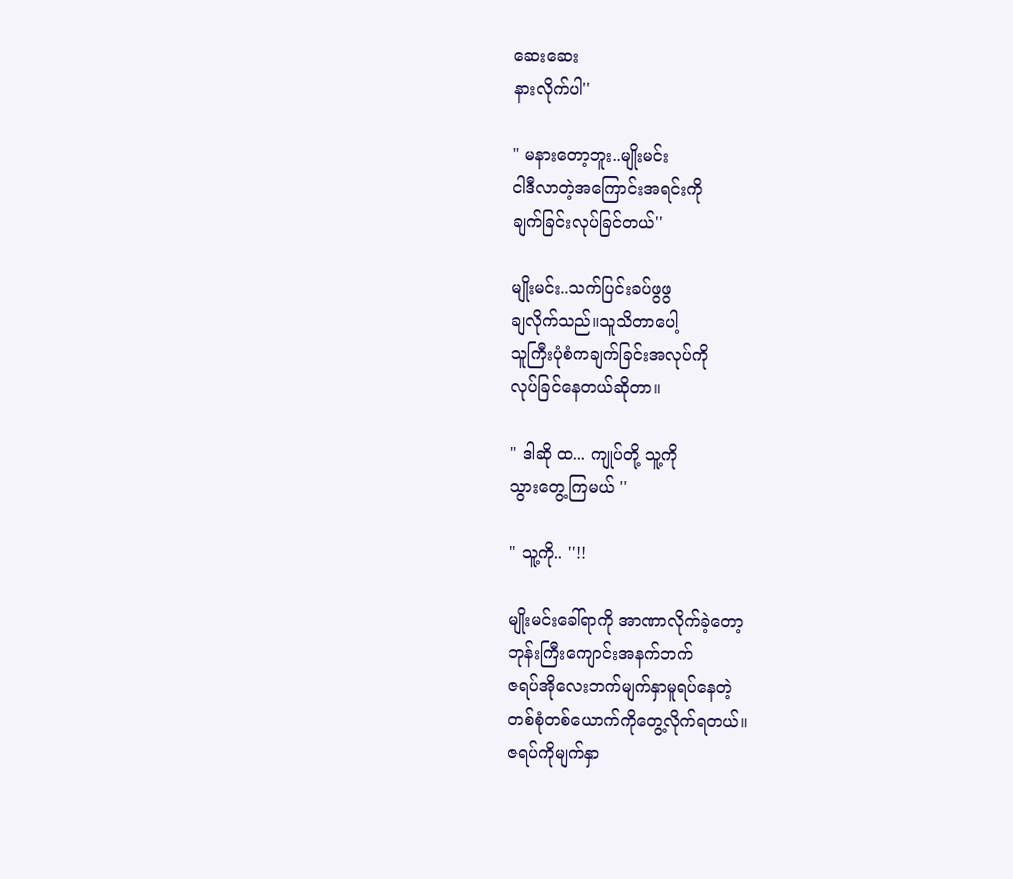ဆေးဆေး
နားလိုက်ပါ''

" မနားတော့ဘူး..မျိုးမင်း
ငါဒီလာတဲ့အကြောင်းအရင်းကို
ချက်ခြင်းလုပ်ခြင်တယ်''

မျိုးမင်း..သက်ပြင်းခပ်ဖွဖွ
ချလိုက်သည်။သူသိတာပေါ့
သူကြီးပုံစံကချက်ခြင်းအလုပ်ကို
လုပ်ခြင်နေတယ်ဆိုတာ။

" ဒါဆို ထ... ကျုပ်တို့ သူ့ကို
သွားတွေ့ကြမယ် ''

" သူ့ကို.. ''!!

မျိုးမင်းခေါ်ရာကို အာဏာလိုက်ခဲ့တော့
ဘုန်းကြီးကျောင်းအနက်ဘက်
ဇရပ်အိုလေးဘက်မျက်နှာမူရပ်နေတဲ့
တစ်စုံတစ်ယောက်ကိုတွေ့လိုက်ရတယ်။
ဇရပ်ကိုမျက်နှာ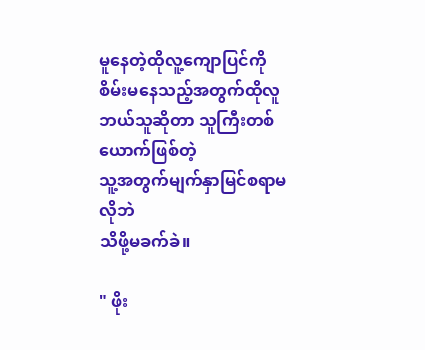မူနေတဲ့ထိုလူ့ကျောပြင်ကို
စိမ်းမနေသည့်အတွက်ထိုလူ
ဘယ်သူဆိုတာ သူကြီးတစ်ယောက်ဖြစ်တဲ့
သူ့အတွက်မျက်နှာမြင်စရာမလိုဘဲ
သိဖို့မခက်ခဲ။

" ဖိုး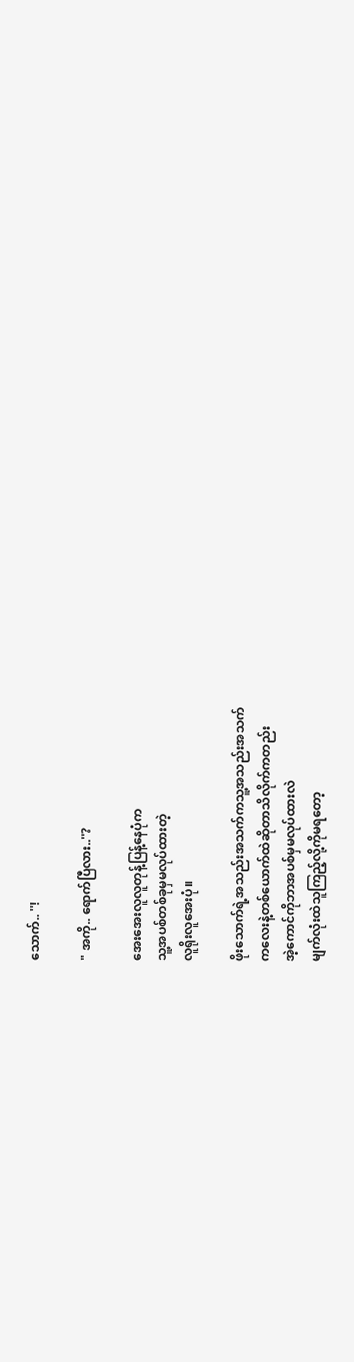သောက်.. ''!

" အကို.. ရောက်ပြီလား..''?

အေးအေးလူလူတုန့်ပြန့်နေပုံက
သူ့အပစ်တစ်ခုမှမလုပ်ထားတဲ့
လူရိုးလူအေးပုံ။

ဖိုးသောက်ရဲ့အသည်းအသက်ကသူ့အသည်းအသက်
ကလေးနဲ့တစ်ယောက်ထဲဆိုတာသိလိုက်ကတည်း
အဲ့ကောင်ကိုဘာအပစ်မှမလုပ်ထားလဲ
မျက်လုံးထဲသူကြည့်လို့ကိုမရတော့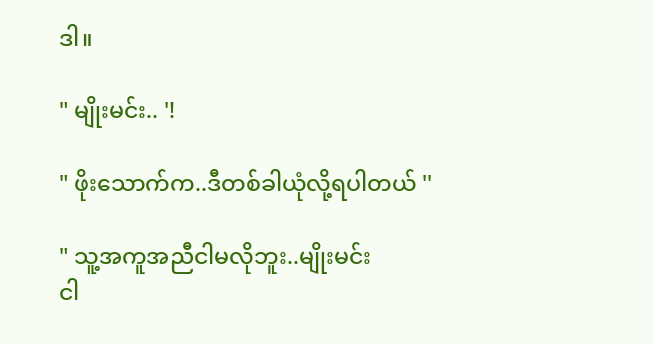ဒါ။

" မျိုးမင်း.. '!

" ဖိုးသောက်က..ဒီတစ်ခါယုံလို့ရပါတယ် ''

" သူ့အကူအညီငါမလိုဘူး..မျိုးမင်း
ငါ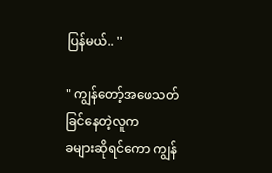ပြန်မယ်.. ''

" ကျွန်တော့်အဖေသတ်ခြင်နေတဲ့လူက
ခများဆိုရင်ကော ကျွန်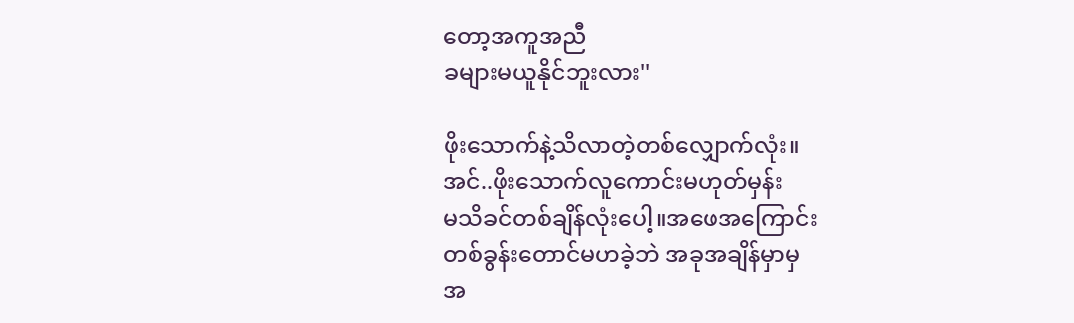တော့အကူအညီ
ခများမယူနိုင်ဘူးလား''

ဖိုးသောက်နဲ့သိလာတဲ့တစ်လျှောက်လုံး။
အင်..ဖိုးသောက်လူကောင်းမဟုတ်မှန်း
မသိခင်တစ်ချိန်လုံးပေါ့။အဖေအကြောင်း
တစ်ခွန်းတောင်မဟခဲ့ဘဲ အခုအချိန်မှာမှ
အ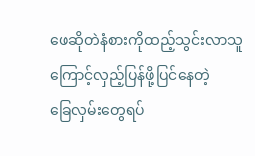ဖေဆိုတဲနံစားကိုထည့်သွင်းလာသူ
ကြောင့်လှည့်ပြန်ဖို့ပြင်နေတဲ့
ခြေလှမ်းတွေရပ်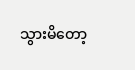သွားမိတော့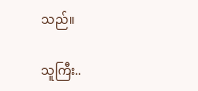သည်။

သူကြီး..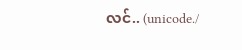လင်.. (unicode./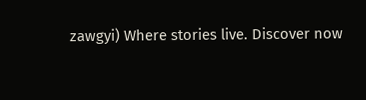zawgyi) Where stories live. Discover now